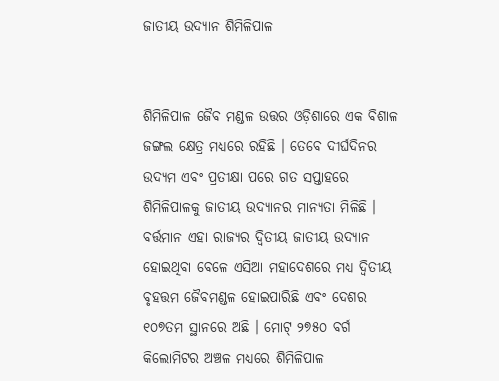ଜାତୀୟ ଉଦ୍ୟାନ ଶିମିଳିପାଳ


ଶିମିଳିପାଳ ଜୈବ ମଣ୍ଡଳ ଉତ୍ତର ଓଡ଼ିଶାରେ ଏକ ବିଶାଳ ଜଙ୍ଗଲ କ୍ଷେତ୍ର ମଧ୍ୟରେ ରହିଛି । ତେବେ ଦୀର୍ଘଦିନର ଉଦ୍ୟମ ଏବଂ ପ୍ରତୀକ୍ଷା ପରେ ଗତ ସପ୍ତାହରେ ଶିମିଳିପାଳକୁ ଜାତୀୟ ଉଦ୍ୟାନର ମାନ୍ୟତା ମିଳିଛି । ବର୍ତ୍ତମାନ ଏହା ରାଜ୍ୟର ଦ୍ୱିତୀୟ ଜାତୀୟ ଉଦ୍ୟାନ ହୋଇଥିବା ବେଳେ ଏସିଆ ମହାଦେଶରେ ମଧ୍ୟ ଦ୍ୱିତୀୟ ବୃହତ୍ତମ ଜୈବମଣ୍ଡଳ ହୋଇପାରିଛି ଏବଂ ଦେଶର ୧୦୭ତମ ସ୍ଥାନରେ ଅଛି । ମୋଟ୍ ୨୭୫୦ ବର୍ଗ କିଲୋମିଟର ଅଞ୍ଚଳ ମଧ୍ୟରେ ଶିମିଳିପାଳ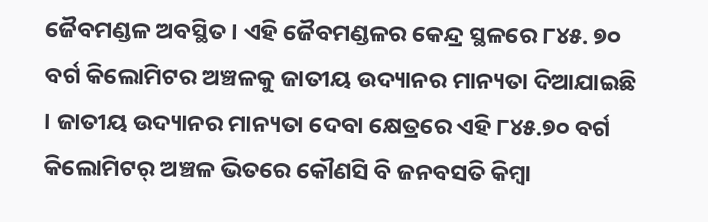ଜୈବମଣ୍ଡଳ ଅବସ୍ଥିତ । ଏହି ଜୈବମଣ୍ଡଳର କେନ୍ଦ୍ର ସ୍ଥଳରେ ୮୪୫. ୭୦ ବର୍ଗ କିଲୋମିଟର ଅଞ୍ଚଳକୁ ଜାତୀୟ ଉଦ୍ୟାନର ମାନ୍ୟତା ଦିଆଯାଇଛି । ଜାତୀୟ ଉଦ୍ୟାନର ମାନ୍ୟତା ଦେବା କ୍ଷେତ୍ରରେ ଏହି ୮୪୫.୭୦ ବର୍ଗ କିଲୋମିଟର୍ ଅଞ୍ଚଳ ଭିତରେ କୌଣସି ବି ଜନବସତି କିମ୍ବା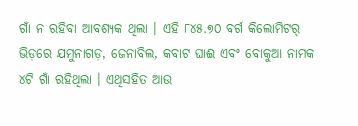ଗାଁ ନ ରହିବା ଆବଶ୍ୟକ ଥିଲା । ଏହି ୮୪୫.୭୦ ବର୍ଗ କିଲୋମିଟର୍ ଭିଡ଼ରେ ଯମୁନାଗଡ଼, ଜେନାବିଲ, କବାଟ ଘାଈ ଏବଂ ବୋକୁଆ ନାମକ ୪ଟି ଗାଁ ରହିଥିଲା । ଏଥିସହିତ ଆଉ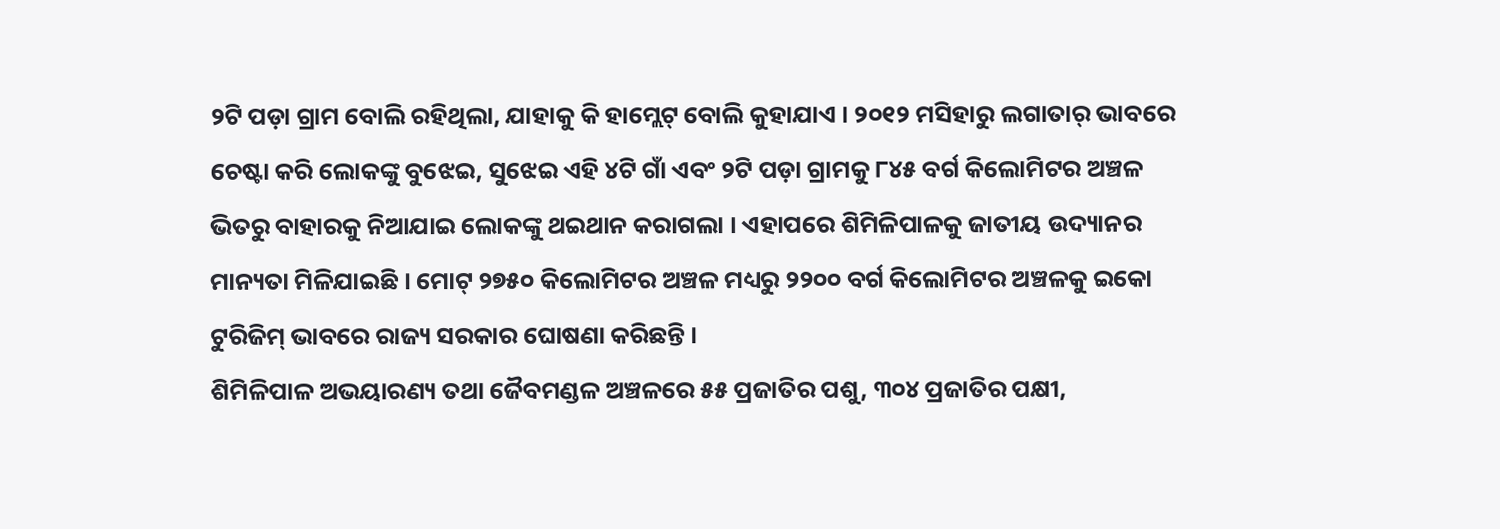୨ଟି ପଡ଼ା ଗ୍ରାମ ବୋଲି ରହିଥିଲା, ଯାହାକୁ କି ହାମ୍ଲେଟ୍ ବୋଲି କୁହାଯାଏ । ୨୦୧୨ ମସିହାରୁ ଲଗାତାର୍ ଭାବରେ ଚେଷ୍ଟା କରି ଲୋକଙ୍କୁ ବୁଝେଇ, ସୁଝେଇ ଏହି ୪ଟି ଗାଁ ଏବଂ ୨ଟି ପଡ଼ା ଗ୍ରାମକୁ ୮୪୫ ବର୍ଗ କିଲୋମିଟର ଅଞ୍ଚଳ ଭିତରୁ ବାହାରକୁ ନିଆଯାଇ ଲୋକଙ୍କୁ ଥଇଥାନ କରାଗଲା । ଏହାପରେ ଶିମିଳିପାଳକୁ ଜାତୀୟ ଉଦ୍ୟାନର ମାନ୍ୟତା ମିଳିଯାଇଛି । ମୋଟ୍ ୨୭୫୦ କିଲୋମିଟର ଅଞ୍ଚଳ ମଧ୍ୟରୁ ୨୨୦୦ ବର୍ଗ କିଲୋମିଟର ଅଞ୍ଚଳକୁ ଇକୋ ଟୁରିଜିମ୍ ଭାବରେ ରାଜ୍ୟ ସରକାର ଘୋଷଣା କରିଛନ୍ତି ।
ଶିମିଳିପାଳ ଅଭୟାରଣ୍ୟ ତଥା ଜୈବମଣ୍ଡଳ ଅଞ୍ଚଳରେ ୫୫ ପ୍ରଜାତିର ପଶୁ, ୩୦୪ ପ୍ରଜାତିର ପକ୍ଷୀ,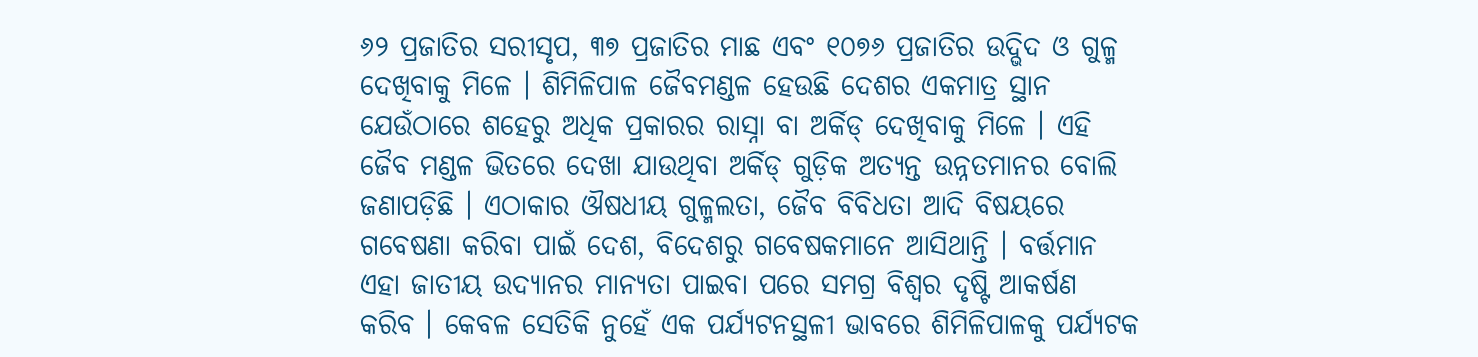୬୨ ପ୍ରଜାତିର ସରୀସୃପ, ୩୭ ପ୍ରଜାତିର ମାଛ ଏବଂ ୧୦୭୬ ପ୍ରଜାତିର ଉଦ୍ଭିଦ ଓ ଗୁଳ୍ମ ଦେଖିବାକୁ ମିଳେ । ଶିମିଳିପାଳ ଜୈବମଣ୍ଡଳ ହେଉଛି ଦେଶର ଏକମାତ୍ର ସ୍ଥାନ ଯେଉଁଠାରେ ଶହେରୁ ଅଧିକ ପ୍ରକାରର ରାସ୍ନା ବା ଅର୍କିଡ୍ ଦେଖିବାକୁ ମିଳେ । ଏହି ଜୈବ ମଣ୍ଡଳ ଭିତରେ ଦେଖା ଯାଉଥିବା ଅର୍କିଡ୍ ଗୁଡ଼ିକ ଅତ୍ୟନ୍ତ ଉନ୍ନତମାନର ବୋଲି ଜଣାପଡ଼ିଛି । ଏଠାକାର ଔଷଧୀୟ ଗୁଳ୍ମଲତା, ଜୈବ ବିବିଧତା ଆଦି ବିଷୟରେ ଗବେଷଣା କରିବା ପାଇଁ ଦେଶ, ବିଦେଶରୁ ଗବେଷକମାନେ ଆସିଥାନ୍ତି । ବର୍ତ୍ତମାନ ଏହା ଜାତୀୟ ଉଦ୍ୟାନର ମାନ୍ୟତା ପାଇବା ପରେ ସମଗ୍ର ବିଶ୍ୱର ଦୃଷ୍ଟି ଆକର୍ଷଣ କରିବ । କେବଳ ସେତିକି ନୁହେଁ ଏକ ପର୍ଯ୍ୟଟନସ୍ଥଳୀ ଭାବରେ ଶିମିଳିପାଳକୁ ପର୍ଯ୍ୟଟକ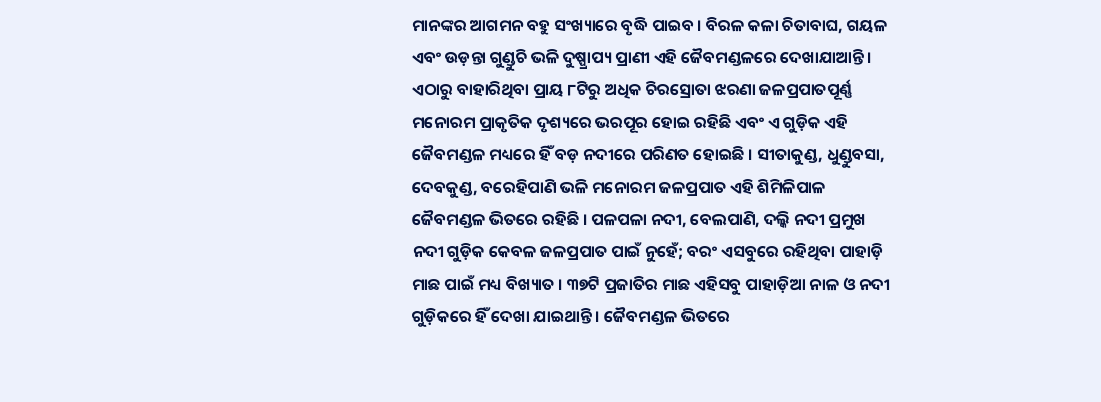ମାନଙ୍କର ଆଗମନ ବହୁ ସଂଖ୍ୟାରେ ବୃଦ୍ଧି ପାଇବ । ବିରଳ କଳା ଚିତାବାଘ, ଗୟଳ ଏବଂ ଉଡ଼ନ୍ତା ଗୁଣ୍ଡୁଚି ଭଳି ଦୁଷ୍ପ୍ରାପ୍ୟ ପ୍ରାଣୀ ଏହି ଜୈବମଣ୍ଡଳରେ ଦେଖାଯାଆନ୍ତି । ଏଠାରୁ ବାହାରିଥିବା ପ୍ରାୟ ୮ଟିରୁ ଅଧିକ ଚିରସ୍ରୋତା ଝରଣା ଜଳପ୍ରପାତପୂର୍ଣ୍ଣ ମନୋରମ ପ୍ରାକୃତିକ ଦୃଶ୍ୟରେ ଭରପୂର ହୋଇ ରହିଛି ଏବଂ ଏ ଗୁଡ଼ିକ ଏହି ଜୈବମଣ୍ଡଳ ମଧ୍ୟରେ ହିଁ ବଡ଼ ନଦୀରେ ପରିଣତ ହୋଇଛି । ସୀତାକୁଣ୍ଡ, ଧୁଣ୍ଡୁବସା, ଦେବକୁଣ୍ଡ, ବରେହିପାଣି ଭଳି ମନୋରମ ଜଳପ୍ରପାତ ଏହି ଶିମିଳିପାଳ ଜୈବମଣ୍ଡଳ ଭିତରେ ରହିଛି । ପଳପଳା ନଦୀ, ବେଲପାଣି, ଦଲ୍କି ନଦୀ ପ୍ରମୁଖ ନଦୀ ଗୁଡ଼ିକ କେବଳ ଜଳପ୍ରପାତ ପାଇଁ ନୁହେଁ; ବରଂ ଏସବୁରେ ରହିଥିବା ପାହାଡ଼ି ମାଛ ପାଇଁ ମଧ୍ୟ ବିଖ୍ୟାତ । ୩୭ଟି ପ୍ରଜାତିର ମାଛ ଏହିସବୁ ପାହାଡ଼ିଆ ନାଳ ଓ ନଦୀ ଗୁଡ଼ିକରେ ହିଁ ଦେଖା ଯାଇଥାନ୍ତି । ଜୈବମଣ୍ଡଳ ଭିତରେ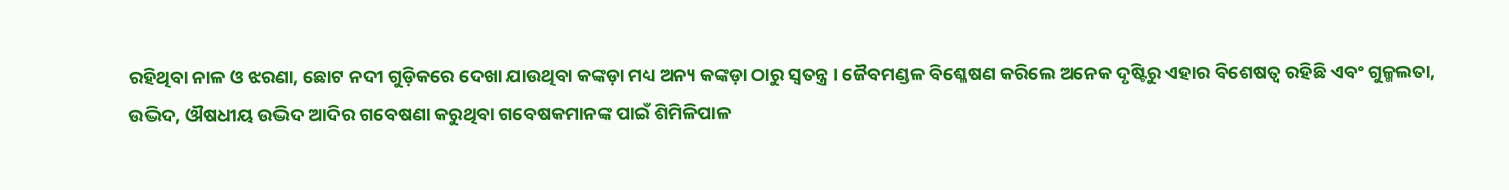ରହିଥିବା ନାଳ ଓ ଝରଣା, ଛୋଟ ନଦୀ ଗୁଡ଼ିକରେ ଦେଖା ଯାଉଥିବା କଙ୍କଡ଼ା ମଧ୍ୟ ଅନ୍ୟ କଙ୍କଡ଼ା ଠାରୁ ସ୍ୱତନ୍ତ୍ର । ଜୈବମଣ୍ଡଳ ବିଶ୍ଳେଷଣ କରିଲେ ଅନେକ ଦୃଷ୍ଟିରୁ ଏହାର ବିଶେଷତ୍ୱ ରହିଛି ଏବଂ ଗୁଳ୍ମଲତା, ଉଦ୍ଭିଦ, ଔଷଧୀୟ ଉଦ୍ଭିଦ ଆଦିର ଗବେଷଣା କରୁଥିବା ଗବେଷକମାନଙ୍କ ପାଇଁ ଶିମିଳିପାଳ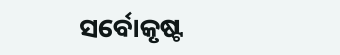ସର୍ବୋକୃଷ୍ଟ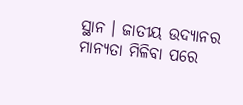ସ୍ଥାନ । ଜାତୀୟ ଉଦ୍ୟାନର ମାନ୍ୟତା ମିଳିବା ପରେ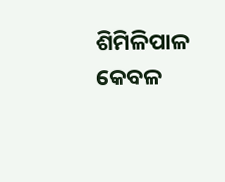ଶିମିଳିପାଳ କେବଳ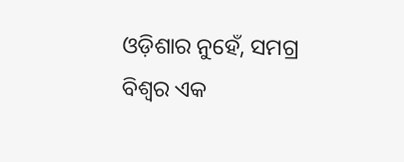ଓଡ଼ିଶାର ନୁହେଁ, ସମଗ୍ର ବିଶ୍ୱର ଏକ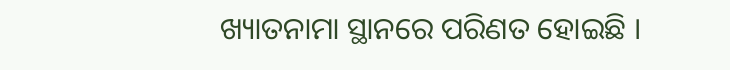ଖ୍ୟାତନାମା ସ୍ଥାନରେ ପରିଣତ ହୋଇଛି ।